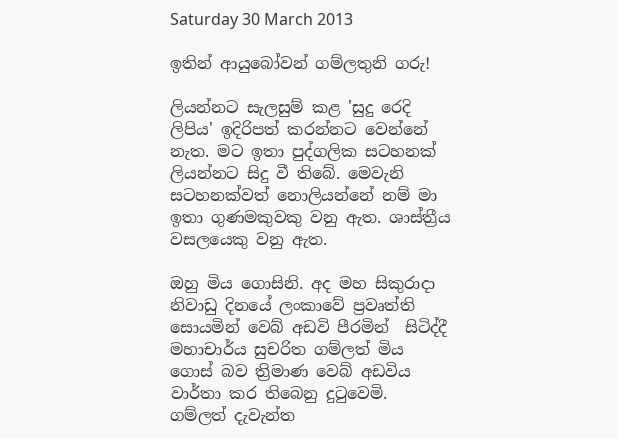Saturday 30 March 2013

ඉතින් ආයුබෝවන් ගම්ලතුනි ගරු!

ලියන්නට සැලසුම් කළ 'සුදු රෙදි ලිපිය' ඉදිරිපත් කරන්නට වෙන්නේ නැත. මට ඉතා පුද්ගලික සටහනක් ලියන්නට සිදු වී තිබේ. මෙවැනි සටහනක්වත් නොලියන්නේ නම් මා ඉතා ගුණමකුවකු වනු ඇත. ශාස්ත්‍රීය වසලයෙකු වනු ඇත.

ඔහු මිය ගොසිනි. අද මහ සිකුරාදා නිවාඩු දිනයේ ලංකාවේ ප්‍රවෘත්ති සොයමින් වෙබ් අඩවි පීරමින්  සිටිද්දී මහාචාර්ය සුචරිත ගම්ලත් මිය ගොස් බව ත්‍රිමාණ වෙබ් අඩවිය වාර්තා කර තිබෙනු දුටුවෙමි.
ගම්ලත් දැවැන්ත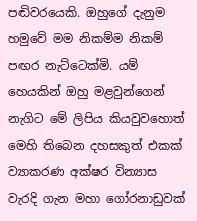පඬිවරයෙකි. ඔහුගේ දැනුම හමුවේ මම නිකම්ම නිකම් පඟර නැට්ටෙක්මි. යම් හෙයකින් ඔහු මළවුන්ගෙන් නැගිට මේ ලිපිය කියවුවහොත් මෙහි තිබෙන දහසකුත් එකක් ව්‍යාකරණ අක්ෂර වින්‍යාස වැරදි ගැන මහා ගෝරනාඩුවක්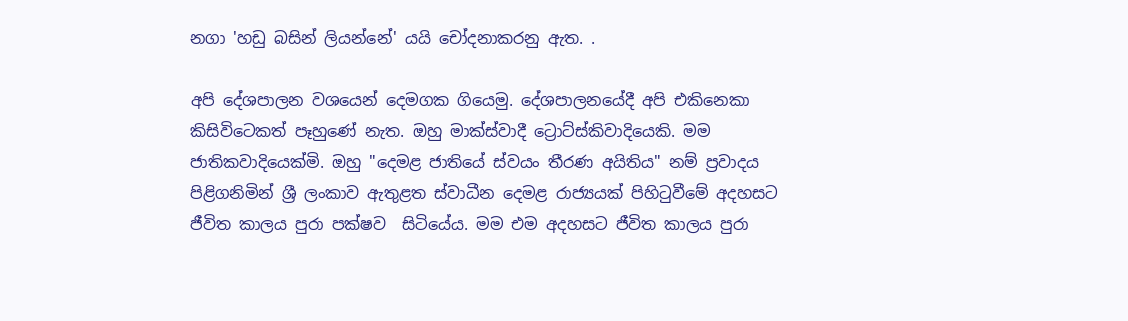නගා 'හඩු බසින් ලියන්නේ' යයි චෝදනාකරනු ඇත. .

අපි දේශපාලන වශයෙන් දෙමගක ගියෙමු. දේශපාලනයේදී අපි එකිනෙකා කිසිවිටෙකත් පෑහුණේ නැත. ඔහු මාක්ස්වාදී ට්‍රොට්ස්කිවාදියෙකි. මම ජාතිකවාදියෙක්මි. ඔහු "දෙමළ ජාතියේ ස්වයං තීරණ අයිතිය" නම් ප්‍රවාදය පිළිගනිමින් ශ්‍රී ලංකාව ඇතුළත ස්වාධීන දෙමළ රාජ්‍යයක් පිහිටුවීමේ අදහසට ජීවිත කාලය පුරා පක්ෂව  සිටියේය. මම එම අදහසට ජීවිත කාලය පුරා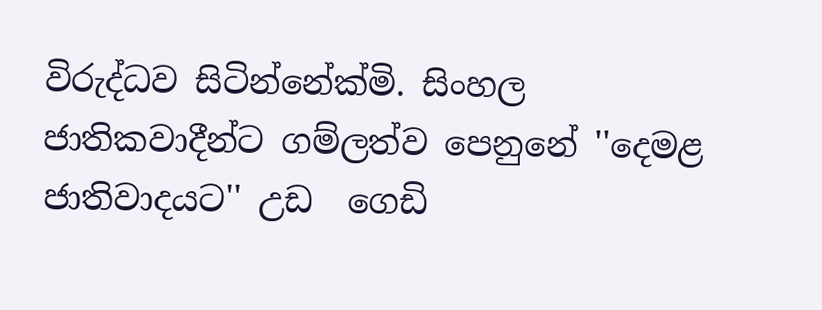විරුද්ධව සිටින්නේක්මි. සිංහල ජාතිකවාදීන්ට ගම්ලත්ව පෙනුනේ ''දෙමළ ජාතිවාදයට'' උඩ  ගෙඩි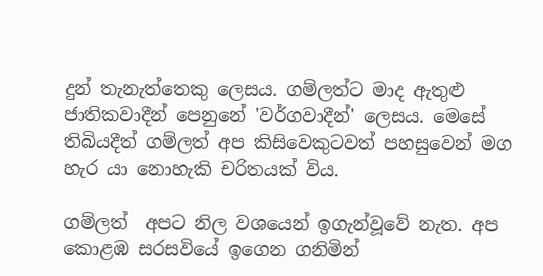දුන් තැනැත්තෙකු ලෙසය. ගම්ලත්ට මාද ඇතුළු ජාතිකවාදීන් පෙනුනේ 'වර්ගවාදීන්' ලෙසය. මෙසේ තිබියදීත් ගම්ලත් අප කිසිවෙකුටවත් පහසුවෙන් මග හැර යා නොහැකි චරිතයක් විය.

ගම්ලත්  අපට නිල වශයෙන් ඉගැන්වූවේ නැත. අප කොළඹ සරසවියේ ඉගෙන ගනිමින්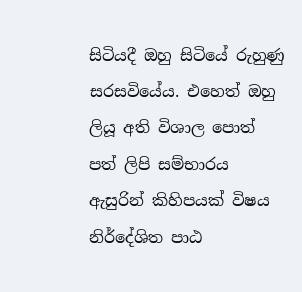සිටියදී ඔහු සිටියේ රුහුණු  සරසවියේය. එහෙත් ඔහු ලියූ අති විශාල පොත් පත් ලිපි සම්භාරය ඇසුරින් කිහිපයක් විෂය නිර්දේශිත පාඨ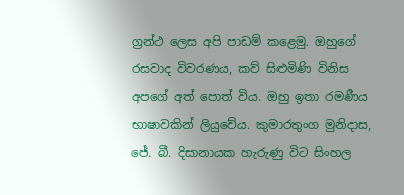ග්‍රන්ථ ලෙස අපි පාඩම් කළෙමු. ඔහුගේ රසවාද විවරණය, කව් සිළුමිණි විනිස අපගේ අත් පොත් විය. ඔහු ඉතා රමණීය භාෂාවකින් ලියුවේය. කුමාරතුංග මුනිදාස, ජේ. බී. දිසානායක හැරුණු විට සිංහල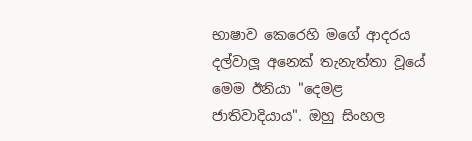භාෂාව කෙරෙහි මගේ ආදරය දල්වාලූ අනෙක් තැනැත්තා වූයේ මෙම ඊනියා "දෙමළ ජාතිවාදියාය". ඔහු සිංහල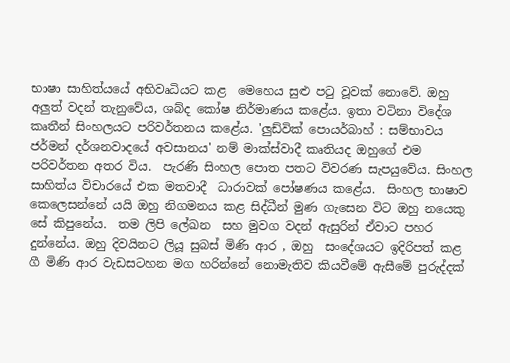භාෂා සාහිත්යයේ අභිවෘධියට කළ  මෙහෙය සුළු පටු වූවක් නොවේ. ඔහු අලුත් වදන් තැනුවේය, ශබ්ද කෝෂ නිර්මාණය කළේය. ඉතා වටිනා විදේශ කෘතීන් සිංහලයට පරිවර්තනය කළේය. 'ලුඩ්වික් පොයර්බාහ් : සම්භාවය ජර්මන් දර්ශනවාදයේ අවසානය' නම් මාක්ස්වාදී කෘතියද ඔහුගේ එම පරිවර්තන අතර විය.  පැරණි සිංහල පොත පතට විවරණ සැපයුවේය. සිංහල සාහිත්ය විචාරයේ එක මතවාදී  ධාරාවක් පෝෂණය කළේය.  සිංහල භාෂාව කෙලෙසන්නේ යයි ඔහු නිගමනය කළ සිද්ධීන් මුණ ගැසෙන විට ඔහු නයෙකු සේ කිපුනේය.  තම ලිපි ලේඛන  සහ මුවග වදන් ඇසුරින් ඒවාට පහර දුන්නේය. ඔහු දිවයිනට ලියූ සුබස් මිණි ආර , ඔහු  සංදේශයට ඉදිරිපත් කළ ගී මිණි ආර වැඩසටහන මග හරින්නේ නොමැතිව කියවීමේ ඇසීමේ පුරුද්දක්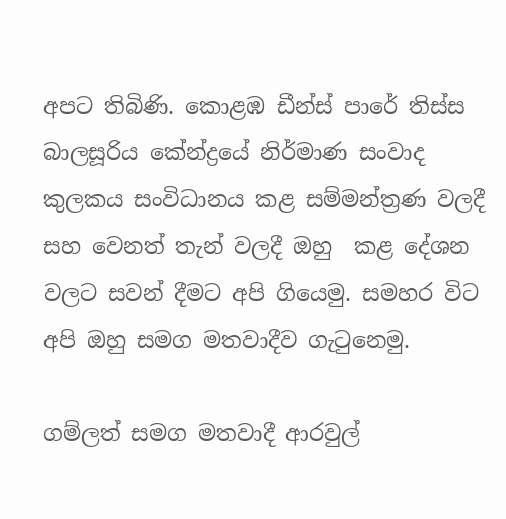අපට තිබිණි. කොළඹ ඩීන්ස් පාරේ තිස්ස බාලසූරිය කේන්ද්‍රයේ නිර්මාණ සංවාද කුලකය සංවිධානය කළ සම්මන්ත්‍රණ වලදී සහ වෙනත් තැන් වලදී ඔහු  කළ දේශන වලට සවන් දීමට අපි ගියෙමු. සමහර විට අපි ඔහු සමග මතවාදීව ගැටුනෙමු.

ගම්ලත් සමග මතවාදී ආරවුල්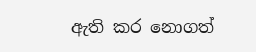ඇති කර නොගත්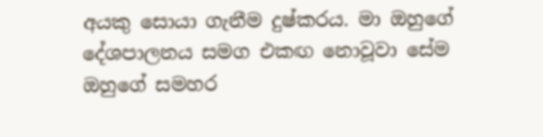අයකු සොයා ගැනීම දුෂ්කරය. මා ඔහුගේ දේශපාලනය සමග එකඟ නොවූවා සේම ඔහුගේ සමහර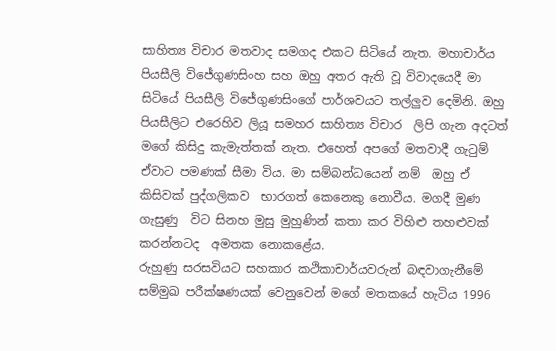සාහිත්‍ය විචාර මතවාද සමගද එකට සිටියේ නැත. මහාචාර්ය පියසීලි විජේගුණසිංහ සහ ඔහු අතර ඇති වූ විවාදයෙදී මා සිටියේ පියසීලි විජේගුණසිංගේ පාර්ශවයට තල්ලුව දෙමිනි. ඔහු පියසීලිට එරෙහිව ලියූ සමහර සාහිත්‍ය විචාර  ලිපි ගැන අදටත් මගේ කිසිදු කැමැත්තක් නැත. එහෙත් අපගේ මතවාදී ගැටුම් ඒවාට පමණක් සීමා විය. මා සම්බන්ධයෙන් නම්  ඔහු ඒ කිසිවක් පුද්ගලිකව  භාරගත් කෙනෙකු නොවීය. මගදී මුණ ගැසුණු  විට සිනහ මුසු මුහුණින් කතා කර විහිළු තහළුවක්  කරන්නටද  අමතක නොකළේය.
රුහුණු සරසවියට සහකාර කථිකාචාර්යවරුන් බඳවාගැනීමේ සම්මුඛ පරීක්ෂණයක් වෙනුවෙන් මගේ මතකයේ හැටිය 1996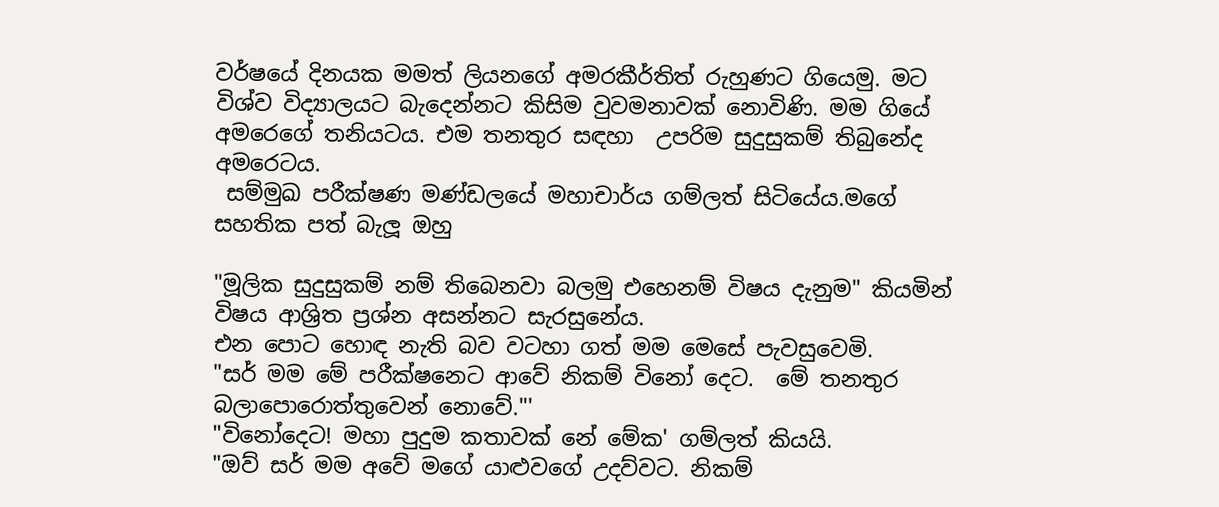වර්ෂයේ දිනයක මමත් ලියනගේ අමරකීර්තිත් රුහුණට ගියෙමු. මට විශ්ව විද්‍යාලයට බැදෙන්නට කිසිම වුවමනාවක් නොවිණි. මම ගියේ අමරෙගේ තනියටය. එම තනතුර සඳහා  උපරිම සුදුසුකම් තිබුනේද අමරෙටය.
 සම්මුඛ පරීක්ෂණ මණ්ඩලයේ මහාචාර්ය ගම්ලත් සිටියේය.මගේ සහතික පත් බැලූ ඔහු

"මූලික සුදුසුකම් නම් තිබෙනවා බලමු එහෙනම් විෂය දැනුම" කියමින්  විෂය ආශ්‍රිත ප්‍රශ්න අසන්නට සැරසුනේය.
එන පොට හොඳ නැති බව වටහා ගත් මම මෙසේ පැවසුවෙමි.
"සර් මම මේ පරීක්ෂනෙට ආවේ නිකම් විනෝ දෙට.  මේ තනතුර බලාපොරොත්තුවෙන් නොවේ."'
"විනෝදෙට! මහා පුදුම කතාවක් නේ මේක' ගම්ලත් කියයි.
"ඔව් සර් මම අවේ මගේ යාළුවගේ උදව්වට. නිකම්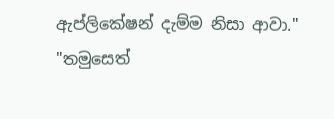ඇප්ලිකේෂන් දැම්ම නිසා ආවා."
"තමුසෙත්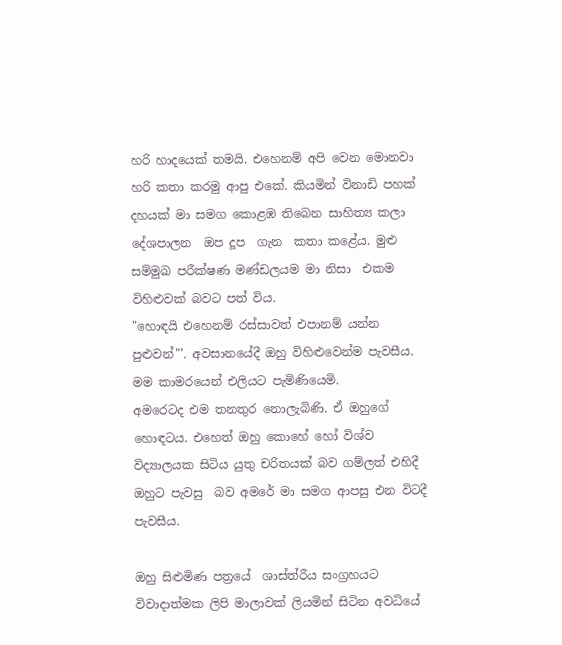හරි හාදයෙක් තමයි. එහෙනම් අපි වෙන මොනවා හරි කතා කරමු ආපු එකේ. කියමින් විනාඩි පහක් දහයක් මා සමග කොළඹ තිබෙන සාහිත්‍ය කලා දේශපාලන  ඔප දූප  ගැන  කතා කළේය. මුළු සම්මුඛ පරීක්ෂණ මණ්ඩලයම මා නිසා  එකම විහිළුවක් බවට පත් විය.
"හොඳයි එහෙනම් රස්සාවත් එපානම් යන්න පුළුවන්"'. අවසානයේදී ඔහු විහිළුවෙන්ම පැවසීය. මම කාමරයෙන් එලියට පැමිණියෙමි.
අමරෙටද එම තනතුර නොලැබිණි. ඒ ඔහුගේ හොඳටය. එහෙත් ඔහු කොහේ හෝ විශ්ව විද්‍යාලයක සිටිය යුතු චරිතයක් බව ගම්ලත් එහිදී ඔහුට පැවසු  බව අමරේ මා සමග ආපසු එන විටදී  පැවසීය.

ඔහු සිළුමිණ පත්‍රයේ  ශාස්ත්රීය සංග්‍රහයට විවාදාත්මක ලිපි මාලාවක් ලියමින් සිටින අවධියේ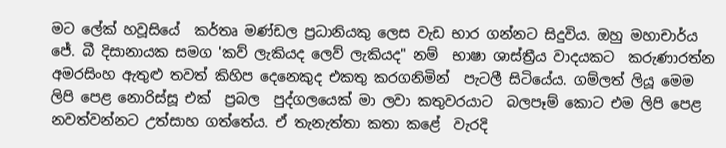මට ලේක් හවූසියේ  කර්තෘ මණ්ඩල ප්‍රධානියකු ලෙස වැඩ භාර ගන්නට සිදුවිය. ඔහු මහාචාර්ය ජේ. බී දිසානායක සමග 'කව් ලැකියද ලෙව් ලැකියද" නම්  භාෂා ශාස්ත්‍රීය වාදයකට  කරුණාරත්න අමරසිංහ ඇතුළු තවත් කිහිප දෙනෙකුද එකතු කරගනිමින්  පැටලී සිටියේය. ගම්ලත් ලියූ මෙම  ලිපි පෙළ නොරිස්සූ එක්  ප්‍රබල  පුද්ගලයෙක් මා ලවා කතුවරයාට  බලපෑම් කොට එම ලිපි පෙළ නවත්වන්නට උත්සාහ ගත්තේය. ඒ තැනැත්තා කතා කළේ  වැරදි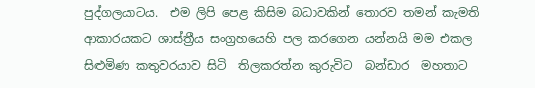පුද්ගලයාටය.  එම ලිපි පෙළ කිසිම බධාවකින් තොරව තමන් කැමති ආකාරයකට ශාස්ත්‍රීය සංග්‍රහයෙහි පල කරගෙන යන්නයි මම එකල සිළුමිණ කතුවරයාව සිටි  තිලකරත්න කුරුවිට  බන්ඩාර  මහතාට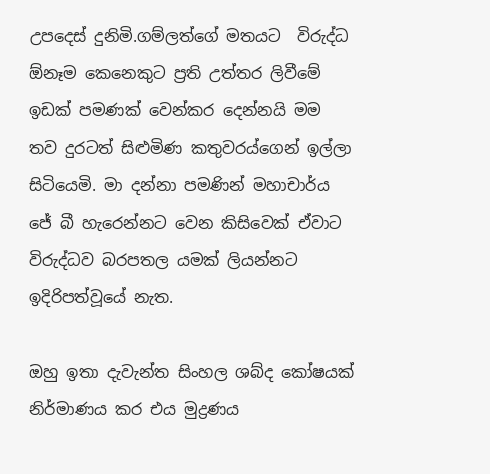උපදෙස් දුනිමි.ගම්ලත්ගේ මතයට  විරුද්ධ ඕනෑම කෙනෙකුට ප්‍රති උත්තර ලිවීමේ ඉඩක් පමණක් වෙන්කර දෙන්නයි මම තව දුරටත් සිළුමිණ කතුවරය්ගෙන් ඉල්ලා සිටියෙමි. මා දන්නා පමණින් මහාචාර්ය ජේ බී හැරෙන්නට වෙන කිසිවෙක් ඒවාට විරුද්ධව බරපතල යමක් ලියන්නට ඉදිරිපත්වූයේ නැත.

ඔහු ඉතා දැවැන්ත සිංහල ශබ්ද කෝෂයක් නිර්මාණය කර එය මුද්‍රණය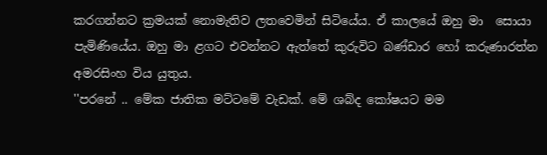කරගන්නට ක්‍රමයක් නොමැතිව ලතවෙමින් සිටියේය. ඒ කාලයේ ඔහු මා  සොයා පැමිණියේය. ඔහු මා ළගට එවන්නට ඇත්තේ කුරුවිට බණ්ඩාර හෝ කරුණාරත්න අමරසිංහ විය යුතුය.
''පරනේ .. මේක ජාතික මට්ටමේ වැඩක්. මේ ශබ්ද කෝෂයට මම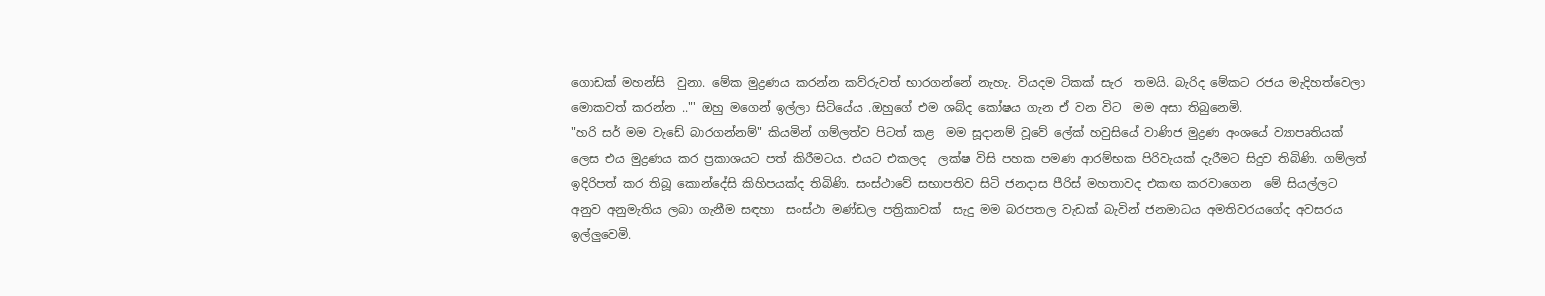ගොඩක් මහන්සි  වුනා. මේක මුද්‍රණය කරන්න කව්රුවත් භාරගන්නේ නැහැ. වියදම ටිකක් සැර  තමයි. බැරිද මේකට රජය මැදිහත්වෙලා මොකවත් කරන්න .."' ඔහු මගෙන් ඉල්ලා සිටියේය .ඔහුගේ එම ශබ්ද කෝෂය ගැන ඒ වන විට  මම අසා තිබුනෙමි.
"හරි සර් මම වැඩේ බාරගන්නම්" කියමින් ගම්ලත්ව පිටත් කළ  මම සූදානම් වූවේ ලේක් හවුසියේ වාණිජ මුද්‍රණ අංශයේ ව්‍යාපෘතියක්  ලෙස එය මුද්‍රණය කර ප්‍රකාශයට පත් කිරීමටය. එයට එකලද  ලක්ෂ විසි පහක පමණ ආරම්භක පිරිවැයක් දැරීමට සිදුව තිබිණි. ගම්ලත් ඉදිරිපත් කර තිබූ කොන්දේසි කිහිපයක්ද තිබිණි. සංස්ථාවේ සභාපතිව සිටි ජනදාස පීරිස් මහතාවද එකඟ කරවාගෙන  මේ සියල්ලට අනුව අනුමැතිය ලබා ගැනීම සඳහා  සංස්ථා මණ්ඩල පත්‍රිකාවක්  සැදු මම බරපතල වැඩක් බැවින් ජනමාධය අමතිවරයගේද අවසරය ඉල්ලුවෙමි.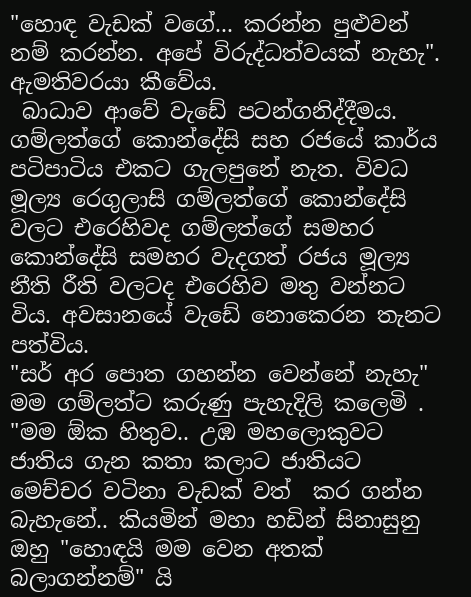"හොඳ වැඩක් වගේ... කරන්න පුළුවන් නම් කරන්න. අපේ විරුද්ධත්වයක් නැහැ". ඇමතිවරයා කීවේය.
 බාධාව ආවේ වැඩේ පටන්ගනිද්දීමය. ගම්ලත්ගේ කොන්දේසි සහ රජයේ කාර්ය පටිපාටිය එකට ගැලපුනේ නැත. විවධ මූල්‍ය රෙගුලාසි ගම්ලත්ගේ කොන්දේසි වලට එරෙහිවද ගම්ලත්ගේ සමහර කොන්දේසි සමහර වැදගත් රජය මූල්‍ය නීති රීති වලටද එරෙහිව මතු වන්නට විය. අවසානයේ වැඩේ නොකෙරන තැනට පත්විය.
"සර් අර පොත ගහන්න වෙන්නේ නැහැ" මම ගම්ලත්ට කරුණු පැහැදිලි කලෙමි .
"මම ඕක හිතුව.. උඹ මහලොකුවට ජාතිය ගැන කතා කලාට ජාතියට මෙච්චර වටිනා වැඩක් වත්  කර ගන්න බැහැනේ.. කියමින් මහා හඩින් සිනාසුනු ඔහු "හොඳයි මම වෙන අතක් බලාගන්නම්" යි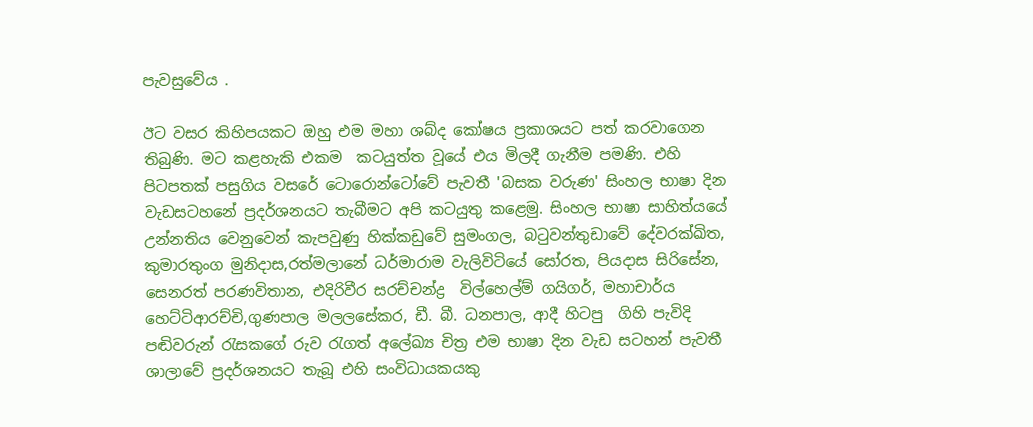පැවසුවේය .

ඊට වසර කිහිපයකට ඔහු එම මහා ශබ්ද කෝෂය ප්‍රකාශයට පත් කරවාගෙන තිබුණි. මට කළහැකි එකම  කටයුත්ත වූයේ එය මිලදී ගැනීම පමණි. එහි පිටපතක් පසුගිය වසරේ ටොරොන්ටෝවේ පැවතී 'බසක වරුණ' සිංහල භාෂා දින වැඩසටහනේ ප්‍රදර්ශනයට තැබීමට අපි කටයුතු කළෙමු. සිංහල භාෂා සාහිත්යයේ උන්නතිය වෙනුවෙන් කැපවුණු හික්කඩුවේ සුමංගල, බටුවන්තුඩාවේ දේවරක්ඛිත,  කුමාරතුංග මුනිදාස,රත්මලානේ ධර්මාරාම වැලිවිටියේ සෝරත, පියදාස සිරිසේන, සෙනරත් පරණවිතාන, එදිරිවීර සරච්චන්ද්‍ර  විල්හෙල්ම් ගයිගර්, මහාචාර්ය හෙට්ටිආරච්චි,ගුණපාල මලලසේකර, ඩී. බී. ධනපාල, ආදී හිටපු  ගිහි පැවිදි පඬිවරුන් රැසකගේ රුව රැගත් අලේඛ්‍ය චිත්‍ර එම භාෂා දින වැඩ සටහන් පැවතී ශාලාවේ ප්‍රදර්ශනයට තැබූ එහි සංවිධායකයකු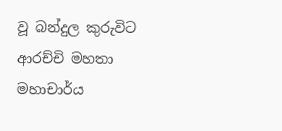වූ බන්දුල කුරුවිට ආරච්චි මහතා මහාචාර්ය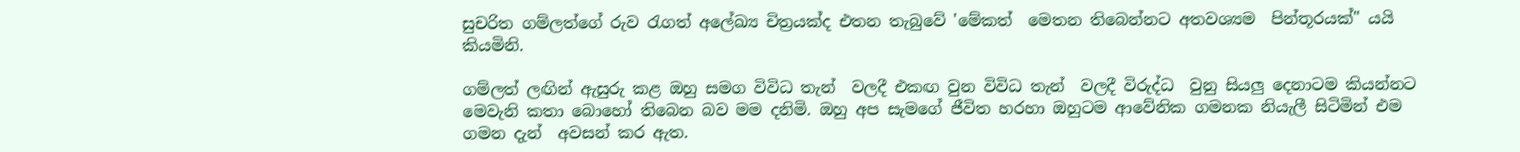සුචරිත ගම්ලත්ගේ රුව රැගත් අලේඛ්‍ය චිත්‍රයක්ද එතන තැබුවේ 'මේකත්  මෙතන තිබෙන්නට අතවශ්‍යම  පින්තූරයක්" යයි කියමිනි.

ගම්ලත් ලඟින් ඇසුරු කළ ඔහු සමග විවිධ තැන්  වලදී එකඟ වුන විවිධ තැන්  වලදී විරුද්ධ  වුනු සියලු දෙනාටම කියන්නට මෙවැනි කතා බොහෝ තිබෙන බව මම දනිමි. ඔහු අප සැමගේ ජීවිත හරහා ඔහුටම ආවේනික ගමනක නියැලී සිටිමින් එම ගමන දැන්  අවසන් කර ඇත.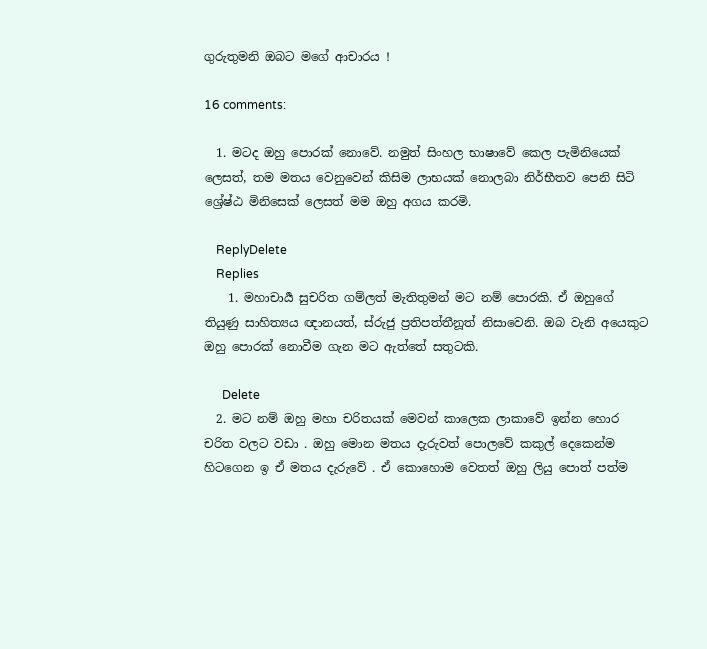ගුරුතුමනි ඔබට මගේ ආචාරය !

16 comments:

  1. මටද ඔහු පොරක් නොවේ. නමුත් සිංහල භාෂාවේ කෙල පැමිනියෙක් ලෙසත්, තම මතය වෙනුවෙන් කිසිම ලාභයක් නොලබා නිර්භීතව පෙනි සිටි ශ්‍රේෂ්ඨ මිනිසෙක් ලෙසත් මම ඔහු අගය කරමි.

    ReplyDelete
    Replies
    1. මහාචාර්‍ය සුචරිත ගම්ලත් මැතිතුමන් මට නම් පොරකි. ඒ ඔහුගේ තියුණු සාහිත්‍යය ඥානයත්, ස්රුජු ප්‍රතිපත්තීනූත් නිසාවෙනි. ඔබ වැනි අයෙකුට ඔහු පොරක් නොවීම ගැන මට ඇත්තේ සතුටකි.

      Delete
  2. මට නම් ඔහු මහා චරිතයක් මෙවන් කාලෙක ලාකාවේ ඉන්න හොර චරිත වලට වඩා . ඔහු මොන මතය දැරුවත් පොලවේ කකුල් දෙකෙන්ම හිටගෙන ඉ ඒ මතය දැරුවේ . ඒ කොහොම වෙතත් ඔහු ලියු පොත් පත්ම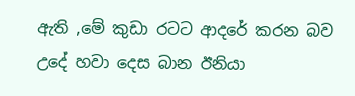ඇති ,මේ කුඩා රටට ආදරේ කරන බව උදේ හවා දෙස බාන ඊනියා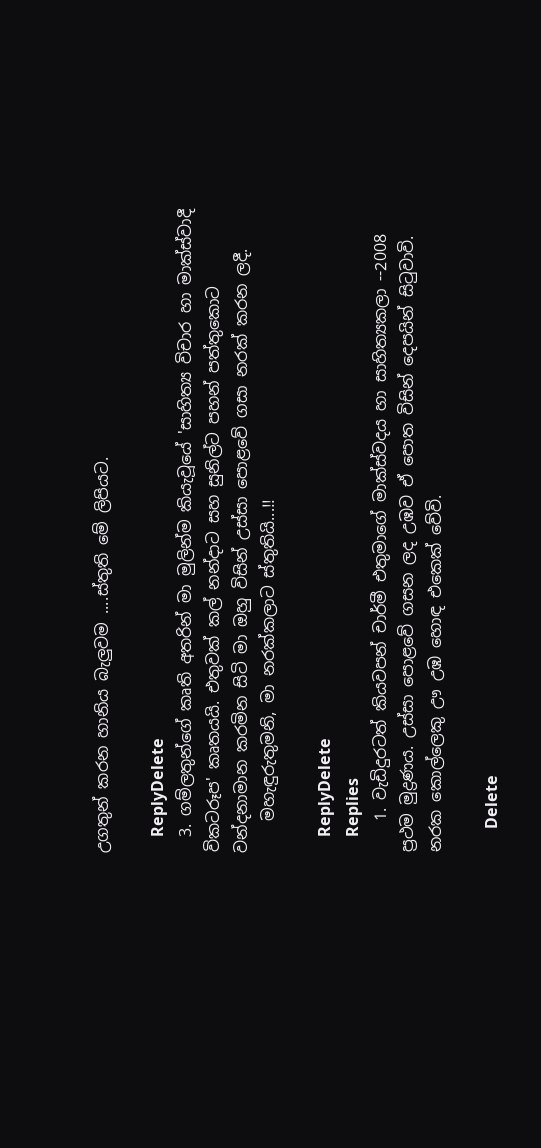උගතුන් කරන හානිය බැලුවම ....ස්තුති මේ ලිපියට.

    ReplyDelete
  3. ගම්ලතුන්ගේ කෘති අතරින් මා මුලින්ම කියැවූයේ 'සාහිත්‍ය විචාර හා මාක්ස්වාදී විකටරූප' කෘතයයි. එතුවක් කල් නන්දාට සහ සුනිල්ට පහන් පත්තුකොට වන්දනාමාන කරමින සිටි මා ඔහු විසින් උස්සා පොළවේ ගසා නරක් කරන ලදී.
    මහැඳුරුතුමනි, මා නරක්කලාට ස්තුතියි...!!

    ReplyDelete
    Replies
    1. වැඩිදුරටත් කියවපන් චාර්මී එතුමාගේ මාක්ස්වදය හා සාහිත්‍යකලා --2008 ප්‍රථම මුද්‍රණය. උස්සා පොළවේ ගසන ලද උඹව ඒ පොත විසින් දෙපයින් සිටුවාවි. නරක කොල්ලෙකු ඌ උඹ හොඳ එකෙක් වේවි.

      Delete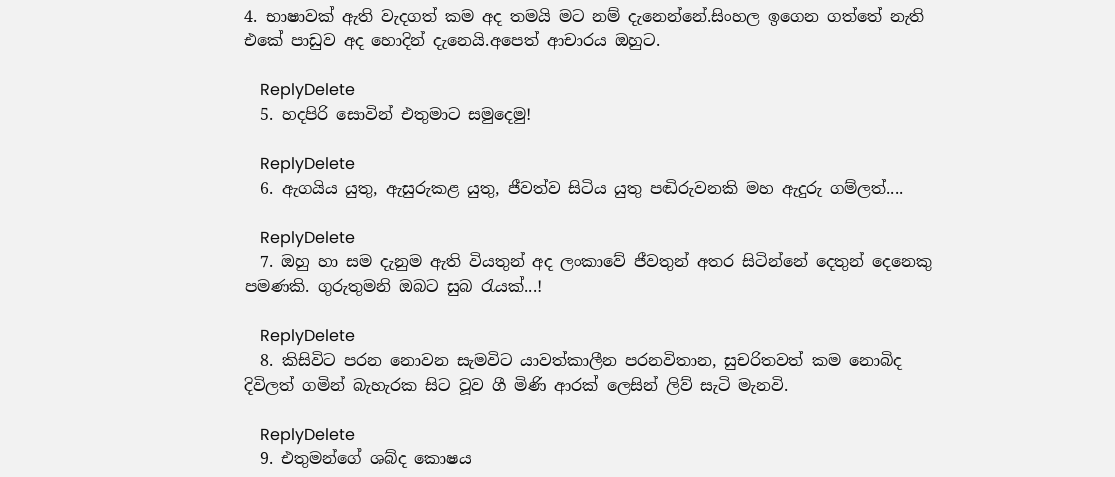4. භාෂාවක් ඇති වැදගත් කම අද තමයි මට නම් දැනෙන්නේ.සිංහල ඉගෙන ගත්තේ නැති එකේ පාඩුව අද හොදින් දැනෙයි.අපෙත් ආචාරය ඔහුට.

    ReplyDelete
  5. හදපිරි සොවින් එතුමාට සමුදෙමු!

    ReplyDelete
  6. ඇගයිය යුතු, ඇසුරුකළ යුතු, ජීවත්ව සිටිය යුතු පඬිරුවනකි මහ ඇදුරු ගම්ලත්....

    ReplyDelete
  7. ඔහු හා සම දැනුම ඇති වියතුන් අද ලංකාවේ ජීවතුන් අතර සිටින්නේ දෙතුන් දෙනෙකු පමණකි. ගුරුතුමනි ඔබට සුබ රැයක්...!

    ReplyDelete
  8. කිසිවිට පරන නොවන සැමවිට යාවත්කාලීන පරනවිතාන, සුචරිතවත් කම නොබිද දිවිලත් ගමින් බැහැරක සිට වූව ගී මිණි ආරක් ලෙසින් ලිව් සැටි මැනවි.

    ReplyDelete
  9. එතුමන්ගේ ශබ්ද කොෂය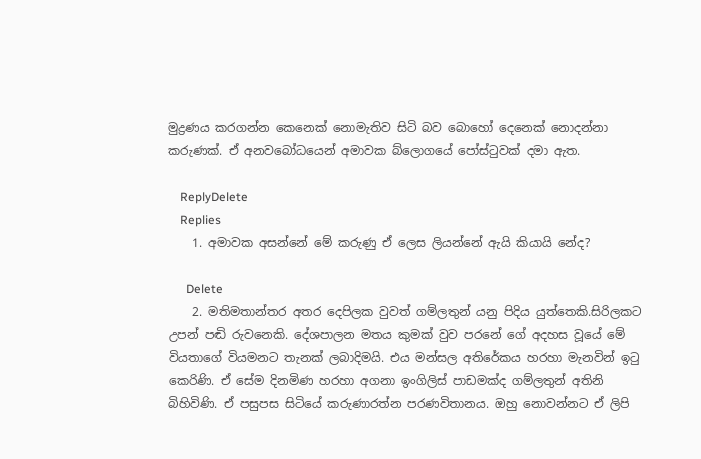මුද්‍රණය කරගන්න කෙනෙක් නොමැතිව සිටි බව බොහෝ දෙනෙක් නොදන්නා කරුණක්. ඒ අනවබෝධයෙන් අමාවක බ්ලොගයේ පෝස්ටුවක් දමා ඇත.

    ReplyDelete
    Replies
    1. අමාවක අසන්නේ මේ කරුණු ඒ ලෙස ලියන්නේ ඇයි කියායි නේද?

      Delete
    2. මතිමතාන්තර අතර දෙපිලක වුවත් ගම්ලතුන් යනු පිදිය යුත්තෙකි.සිරිලකට උපන් පඬි රුවනෙකි. දේශපාලන මතය කුමක් වුව පරනේ ගේ අදහස වූයේ මේ වියතාගේ වියමනට තැනක් ලබාදිමයි. එය මන්සල අතිරේකය හරහා මැනවින් ඉටු කෙරිණි. ඒ සේම දිනමිණ හරහා අගනා ඉංගිලිස් පාඩමක්ද ගම්ලතුන් අතිනි බිහිවිණි. ඒ පසුපස සිටියේ කරුණාරත්න පරණවිතානය. ඔහු නොවන්නට ඒ ලිපි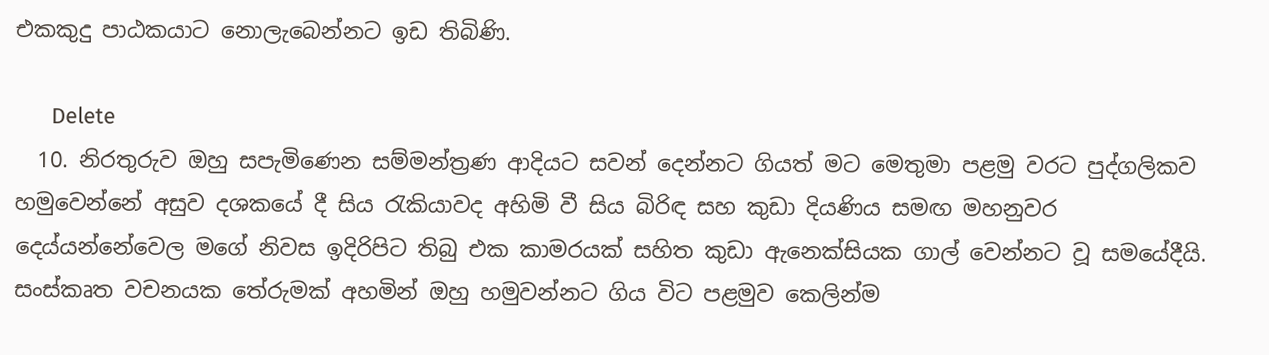එකකුදු පාඨකයාට නොලැබෙන්නට ඉඩ තිබිණි.

      Delete
  10. නිරතුරුව ඔහු සපැමිණෙන සම්මන්ත්‍රණ ආදියට සවන් දෙන්නට ගියත් මට මෙතුමා පළමු වරට පුද්ගලිකව හමුවෙන්නේ අසුව දශකයේ දී සිය රැකියාවද අහිමි වී සිය බිරිඳ සහ කුඩා දියණිය සමඟ මහනුවර දෙය්යන්නේවෙල මගේ නිවස ඉදිරිපිට තිබු එක කාමරයක් සහිත කුඩා ඇනෙක්සියක ගාල් වෙන්නට වූ සමයේදීයි. සංස්කෘත වචනයක තේරුමක් අහමින් ඔහු හමුවන්නට ගිය විට පළමුව කෙලින්ම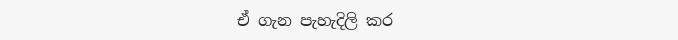ඒ ගැන පැහැදිලි කර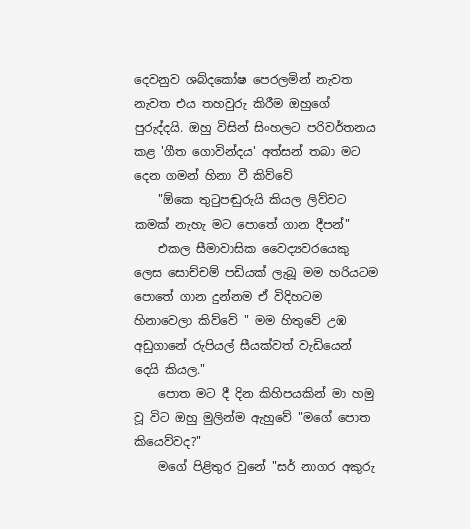දෙවනුව ශබ්දකෝෂ පෙරලමින් නැවත නැවත එය තහවුරු කිරීම ඔහුගේ පුරුද්දයි. ඔහු විසින් සිංහලට පරිවර්තනය කළ 'ගීත ගොවින්දය' අත්සන් තබා මට දෙන ගමන් හිනා වී කිව්වේ
    "ඕකෙ තුටුපඬුරුයි කියල ලිව්වට කමක් නැහැ මට පොතේ ගාන දීපන්"
    එකල සීමාවාසික වෛද්‍යවරයෙකු ලෙස සොච්චම් පඩියක් ලැබූ මම හරියටම පොතේ ගාන දුන්නම ඒ විදිහටම හිනාවෙලා කිව්වේ " මම හිතුවේ උඹ අඩුගානේ රුපියල් සීයක්වත් වැඩියෙන් දෙයි කියල."
    පොත මට දී දින කිහිපයකින් මා හමු වූ විට ඔහු මුලින්ම ඇහුවේ "මගේ පොත කියෙව්වද?"
    මගේ පිළිතුර වුනේ "සර් නාගර අකුරු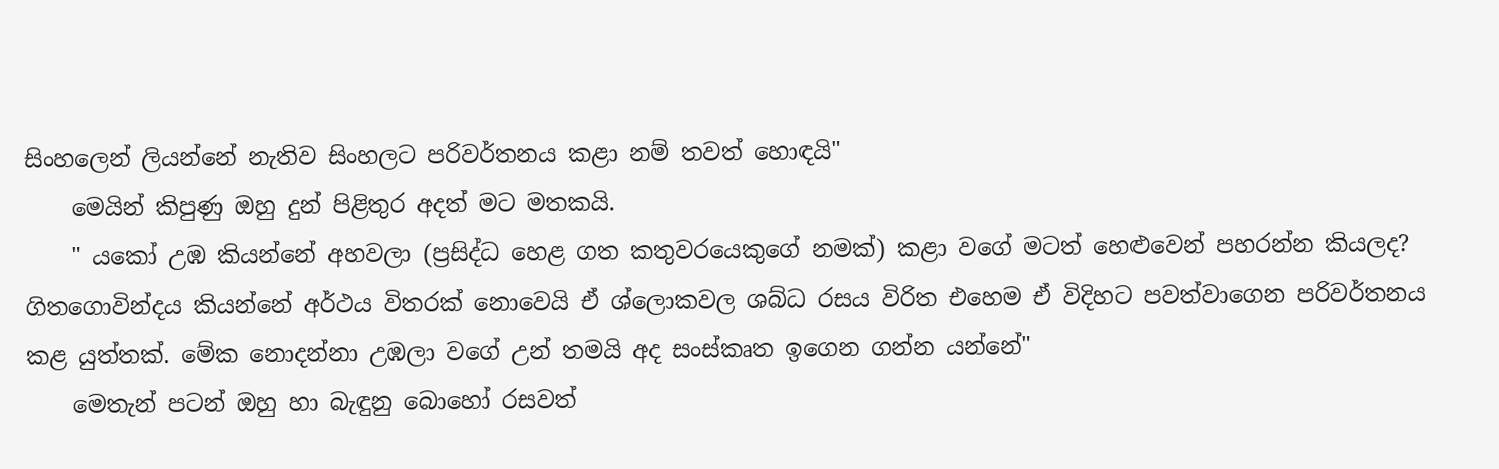සිංහලෙන් ලියන්නේ නැතිව සිංහලට පරිවර්තනය කළා නම් තවත් හොඳයි"
    මෙයින් කිපුණු ඔහු දුන් පිළිතුර අදත් මට මතකයි.
    " යකෝ උඹ කියන්නේ අහවලා (ප්‍රසිද්ධ හෙළ ගත කතුවරයෙකුගේ නමක්) කළා වගේ මටත් හෙළුවෙන් පහරන්න කියලද? ගිතගොවින්දය කියන්නේ අර්ථය විතරක් නොවෙයි ඒ ශ්ලොකවල ශබ්ධ රසය විරිත එහෙම ඒ විදිහට පවත්වාගෙන පරිවර්තනය කළ යුත්තක්. මේක නොදන්නා උඹලා වගේ උන් තමයි අද සංස්කෘත ඉගෙන ගන්න යන්නේ"
    මෙතැන් පටන් ඔහු හා බැඳුනු බොහෝ රසවත්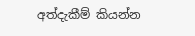අත්දැකීම් කියන්න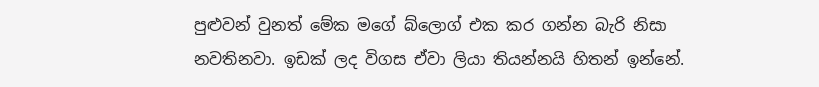පුළුවන් වුනත් මේක මගේ බ්ලොග් එක කර ගන්න බැරි නිසා නවතිනවා. ඉඩක් ලද විගස ඒවා ලියා තියන්නයි හිතන් ඉන්නේ.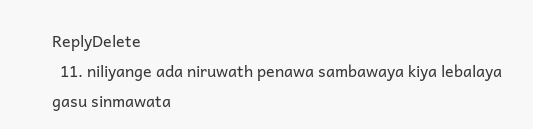ReplyDelete
  11. niliyange ada niruwath penawa sambawaya kiya lebalaya gasu sinmawata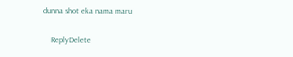dunna shot eka nama maru

    ReplyDelete